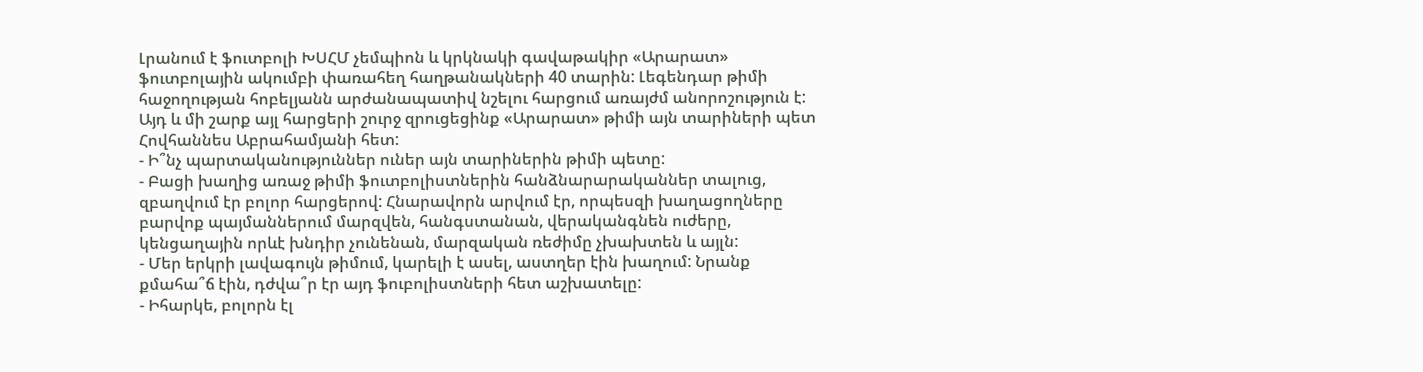Լրանում է ֆուտբոլի ԽՍՀՄ չեմպիոն և կրկնակի գավաթակիր «Արարատ» ֆուտբոլային ակումբի փառահեղ հաղթանակների 40 տարին: Լեգենդար թիմի հաջողության հոբելյանն արժանապատիվ նշելու հարցում առայժմ անորոշություն է: Այդ և մի շարք այլ հարցերի շուրջ զրուցեցինք «Արարատ» թիմի այն տարիների պետ Հովհաննես Աբրահամյանի հետ:
- Ի՞նչ պարտականություններ ուներ այն տարիներին թիմի պետը:
- Բացի խաղից առաջ թիմի ֆուտբոլիստներին հանձնարարականներ տալուց, զբաղվում էր բոլոր հարցերով: Հնարավորն արվում էր, որպեսզի խաղացողները բարվոք պայմաններում մարզվեն, հանգստանան, վերականգնեն ուժերը, կենցաղային որևէ խնդիր չունենան, մարզական ռեժիմը չխախտեն և այլն:
- Մեր երկրի լավագույն թիմում, կարելի է ասել, աստղեր էին խաղում: Նրանք քմահա՞ճ էին, դժվա՞ր էր այդ ֆուբոլիստների հետ աշխատելը:
- Իհարկե, բոլորն էլ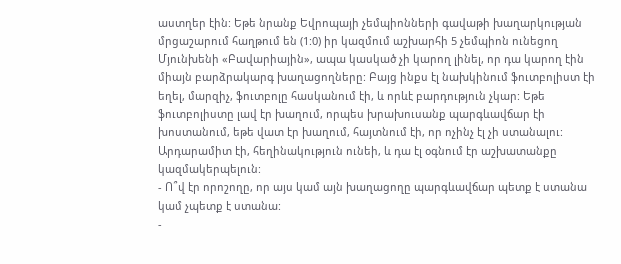աստղեր էին: Եթե նրանք Եվրոպայի չեմպիոնների գավաթի խաղարկության մրցաշարում հաղթում են (1:0) իր կազմում աշխարհի 5 չեմպիոն ունեցող Մյունխենի «Բավարիային», ապա կասկած չի կարող լինել, որ դա կարող էին միայն բարձրակարգ խաղացողները: Բայց ինքս էլ նախկինում ֆուտբոլիստ էի եղել, մարզիչ, ֆուտբոլը հասկանում էի, և որևէ բարդություն չկար: Եթե ֆուտբոլիստը լավ էր խաղում, որպես խրախուսանք պարգևավճար էի խոստանում, եթե վատ էր խաղում, հայտնում էի, որ ոչինչ էլ չի ստանալու: Արդարամիտ էի, հեղինակություն ունեի, և դա էլ օգնում էր աշխատանքը կազմակերպելուն:
- Ո՞վ էր որոշողը, որ այս կամ այն խաղացողը պարգևավճար պետք է ստանա կամ չպետք է ստանա:
-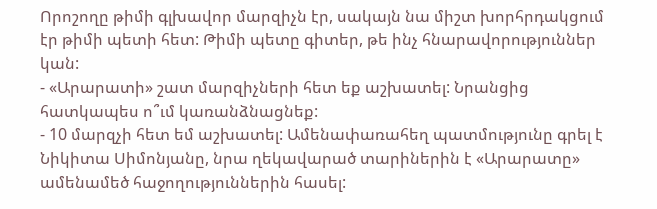Որոշողը թիմի գլխավոր մարզիչն էր, սակայն նա միշտ խորհրդակցում էր թիմի պետի հետ: Թիմի պետը գիտեր, թե ինչ հնարավորություններ կան:
- «Արարատի» շատ մարզիչների հետ եք աշխատել: Նրանցից հատկապես ո՞ւմ կառանձնացնեք:
- 10 մարզչի հետ եմ աշխատել: Ամենափառահեղ պատմությունը գրել է Նիկիտա Սիմոնյանը, նրա ղեկավարած տարիներին է «Արարատը» ամենամեծ հաջողություններին հասել: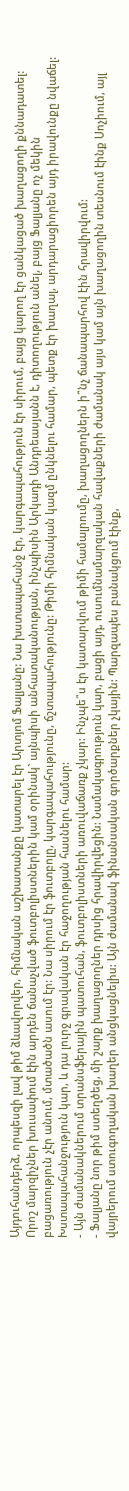Այդուհանդերձ, որպեսզի լավ թիմ ձևավորվեր, հիմնական աշխատանքը կատարել էր Արտյոմ Ֆալյանը: Նա խստապահանջ էր, կարգապահություն էր սիրում, բայց կարող էր ցանկացած խաղացողի քննադատել: Որոշ մարզիչներ խուսափում էին արդեն ճանաչված ֆուտբոլիստներին կամ օրինակ` այնպիսի անհատականության, ինչպիսին Արկադի Անդրեասյանն է, դիտողություն անել, բայց Ֆալյանը ոչ մեկին բացառություն չէր անում, մտածածն ասում էր: Նա սիրում էր ֆուտբոլը, կարգապահությունը, ճշտապահությունը: Թիմի հիմնական կազմ ընկնելու համար, պետք էր խաղալ, արդարացիորեն այդ իրավունքը նվաճել: Խստապահանջություն կար, և դա լուրջ գրավական էր հաջողության հասնելու համար:
- Այն ժամանակներում տրանսֆերային պատուհան, ֆուտբոլիստների առուվաճառք չկար: Ինչպե՞ս էր կատարվում թիմի համալրումը, խաղացողներն ի՞նչ ճանապարհով էին հրավիրվում:
- Ֆալյանը նոր թիմ ստեղծեց, մի շարք խաղացողներ դրսից հրավիրվեցին: Նամակագրություն կար, բացի այդ, ուսումնամարզական հավաքների ժամանակ այս կամ այն խաղացողին տեսնում էինք Սոչիում, այլ վայրերում ստուգողական խաղեր անցկացնելիս: Այն ժամանակ ֆինանսական գործարքներ չկային: Պարզապես բանակցում էինք,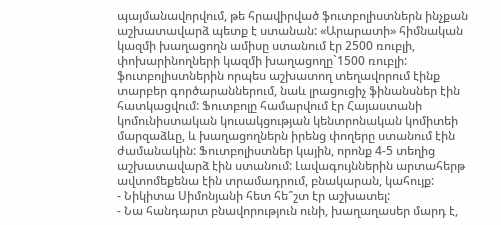պայմանավորվում, թե հրավիրված ֆուտբոլիստներն ինչքան աշխատավարձ պետք է ստանան: «Արարատի» հիմնական կազմի խաղացողն ամիսը ստանում էր 2500 ռուբլի, փոխարինողների կազմի խաղացողը`1500 ռուբլի: ֆուտբոլիստներին որպես աշխատող տեղավորում էինք տարբեր գործարաններում, նաև լրացուցիչ ֆինանսներ էին հատկացվում: Ֆուտբոլը համարվում էր Հայաստանի կոմունիստական կուսակցության կենտրոնական կոմիտեի մարզաձևը, և խաղացողներն իրենց փողերը ստանում էին ժամանակին: Ֆուտբոլիստներ կային, որոնք 4-5 տեղից աշխատավարձ էին ստանում: Լավագույններին արտահերթ ավտոմեքենա էին տրամադրում, բնակարան, կահույք:
- Նիկիտա Սիմոնյանի հետ հե՞շտ էր աշխատել:
- Նա հանդարտ բնավորություն ունի, խաղաղասեր մարդ է,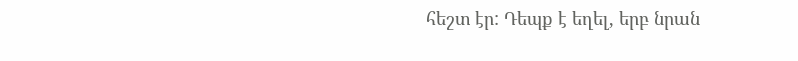հեշտ էր: Դեպք է եղել, երբ նրան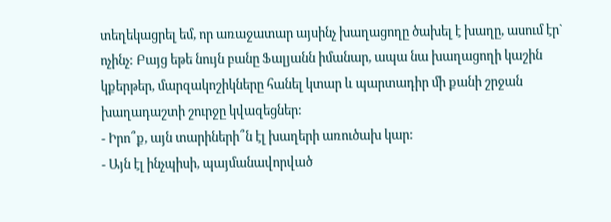տեղեկացրել եմ, որ առաջատար այսինչ խաղացողը ծախել է խաղը, ասում էր` ոչինչ: Բայց եթե նույն բանը Ֆալյանն իմանար, ապա նա խաղացողի կաշին կքերթեր, մարզակոշիկները հանել կտար և պարտադիր մի քանի շրջան խաղադաշտի շուրջը կվազեցներ:
- Իրո՞ք, այն տարիների՞ն էլ խաղերի առուծախ կար:
- Այն էլ ինչպիսի, պայմանավորված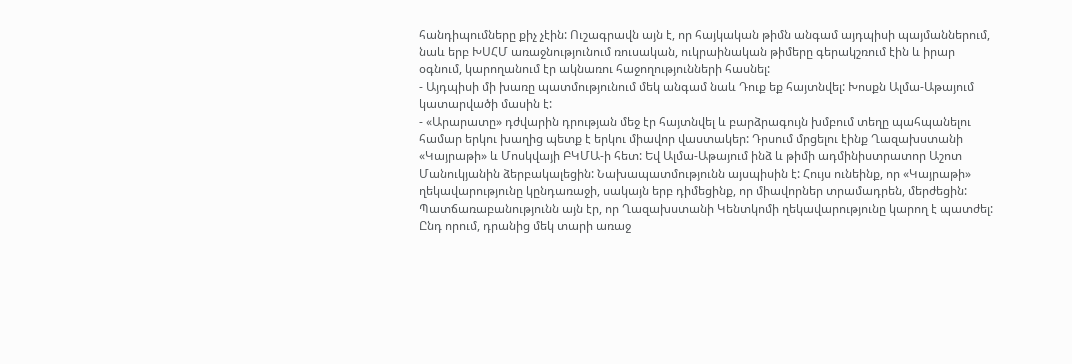հանդիպումները քիչ չէին: Ուշագրավն այն է, որ հայկական թիմն անգամ այդպիսի պայմաններում, նաև երբ ԽՍՀՄ առաջնությունում ռուսական, ուկրաինական թիմերը գերակշռում էին և իրար օգնում, կարողանում էր ակնառու հաջողությունների հասնել:
- Այդպիսի մի խառը պատմությունում մեկ անգամ նաև Դուք եք հայտնվել: Խոսքն Ալմա-Աթայում կատարվածի մասին է:
- «Արարատը» դժվարին դրության մեջ էր հայտնվել և բարձրագույն խմբում տեղը պահպանելու համար երկու խաղից պետք է երկու միավոր վաստակեր: Դրսում մրցելու էինք Ղազախստանի «Կայրաթի» և Մոսկվայի ԲԿՄԱ-ի հետ: Եվ Ալմա-Աթայում ինձ և թիմի ադմինիստրատոր Աշոտ Մանուկյանին ձերբակալեցին: Նախապատմությունն այսպիսին է: Հույս ունեինք, որ «Կայրաթի» ղեկավարությունը կընդառաջի, սակայն երբ դիմեցինք, որ միավորներ տրամադրեն, մերժեցին: Պատճառաբանությունն այն էր, որ Ղազախստանի Կենտկոմի ղեկավարությունը կարող է պատժել: Ընդ որում, դրանից մեկ տարի առաջ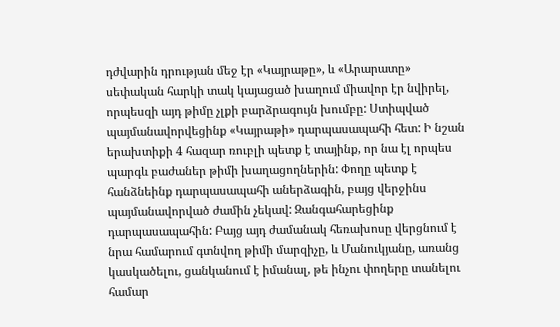դժվարին դրության մեջ էր «Կայրաթը», և «Արարատը» սեփական հարկի տակ կայացած խաղում միավոր էր նվիրել, որպեսզի այդ թիմը չլքի բարձրագույն խումբը: Ստիպված պայմանավորվեցինք «Կայրաթի» դարպասապահի հետ: Ի նշան երախտիքի 4 հազար ռուբլի պետք է տայինք, որ նա էլ որպես պարգև բաժաներ թիմի խաղացողներին: Փողը պետք է հանձնեինք դարպասապահի աներձագին, բայց վերջինս պայմանավորված ժամին չեկավ: Զանգահարեցինք դարպասապահին: Բայց այդ ժամանակ հեռախոսը վերցնում է նրա համարում գտնվող թիմի մարզիչը, և Մանուկյանը, առանց կասկածելու, ցանկանում է իմանալ, թե ինչու փողերը տանելու համար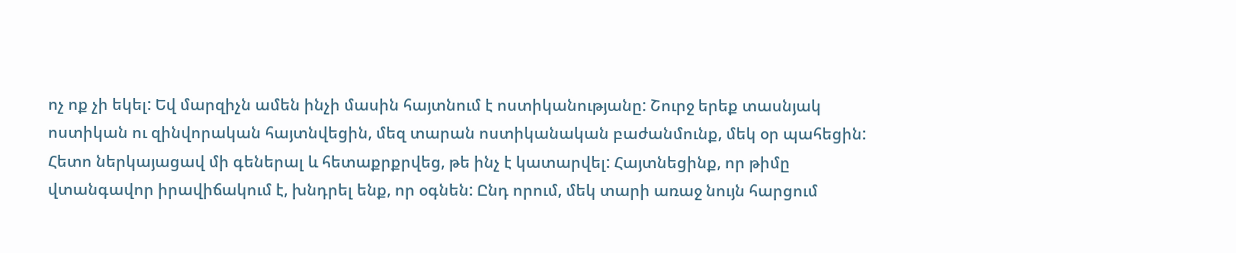ոչ ոք չի եկել: Եվ մարզիչն ամեն ինչի մասին հայտնում է ոստիկանությանը: Շուրջ երեք տասնյակ ոստիկան ու զինվորական հայտնվեցին, մեզ տարան ոստիկանական բաժանմունք, մեկ օր պահեցին: Հետո ներկայացավ մի գեներալ և հետաքրքրվեց, թե ինչ է կատարվել: Հայտնեցինք, որ թիմը վտանգավոր իրավիճակում է, խնդրել ենք, որ օգնեն: Ընդ որում, մեկ տարի առաջ նույն հարցում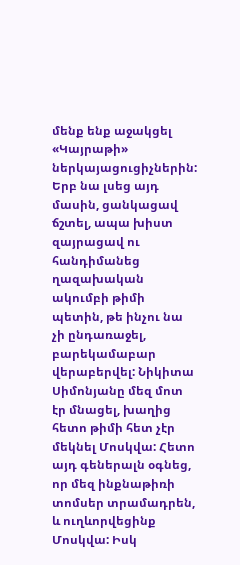մենք ենք աջակցել «Կայրաթի» ներկայացուցիչներին: Երբ նա լսեց այդ մասին, ցանկացավ ճշտել, ապա խիստ զայրացավ ու հանդիմանեց ղազախական ակումբի թիմի պետին, թե ինչու նա չի ընդառաջել, բարեկամաբար վերաբերվել: Նիկիտա Սիմոնյանը մեզ մոտ էր մնացել, խաղից հետո թիմի հետ չէր մեկնել Մոսկվա: Հետո այդ գեներալն օգնեց, որ մեզ ինքնաթիռի տոմսեր տրամադրեն, և ուղևորվեցինք Մոսկվա: Իսկ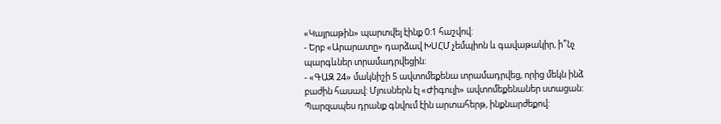«Կայրաթին» պարտվել էինք 0:1 հաշվով:
- Երբ «Արարատը» դարձավ ԽՍՀՄ չեմպիոն և գավաթակիր, ի՞նչ պարգևներ տրամադրվեցին:
- «ԳԱԶ 24» մակնիշի 5 ավտոմեքենա տրամադրվեց, որից մեկն ինձ բաժին հասավ: Մյուսներն էլ «Ժիգուլի» ավտոմեքենաներ ստացան: Պարզապես դրանք գնվում էին արտահերթ, ինքնարժեքով: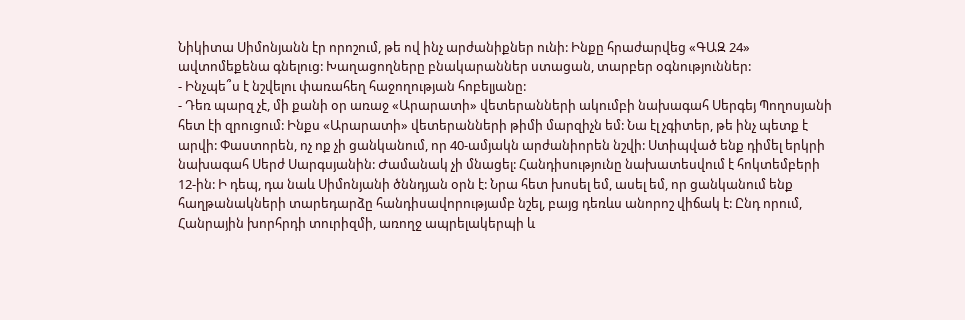Նիկիտա Սիմոնյանն էր որոշում, թե ով ինչ արժանիքներ ունի: Ինքը հրաժարվեց «ԳԱԶ 24» ավտոմեքենա գնելուց: Խաղացողները բնակարաններ ստացան, տարբեր օգնություններ:
- Ինչպե՞ս է նշվելու փառահեղ հաջողության հոբելյանը:
- Դեռ պարզ չէ, մի քանի օր առաջ «Արարատի» վետերանների ակումբի նախագահ Սերգեյ Պողոսյանի հետ էի զրուցում: Ինքս «Արարատի» վետերանների թիմի մարզիչն եմ: Նա էլ չգիտեր, թե ինչ պետք է արվի: Փաստորեն, ոչ ոք չի ցանկանում, որ 40-ամյակն արժանիորեն նշվի: Ստիպված ենք դիմել երկրի նախագահ Սերժ Սարգսյանին: Ժամանակ չի մնացել: Հանդիսությունը նախատեսվում է հոկտեմբերի 12-ին: Ի դեպ, դա նաև Սիմոնյանի ծննդյան օրն է: Նրա հետ խոսել եմ, ասել եմ, որ ցանկանում ենք հաղթանակների տարեդարձը հանդիսավորությամբ նշել, բայց դեռևս անորոշ վիճակ է: Ընդ որում, Հանրային խորհրդի տուրիզմի, առողջ ապրելակերպի և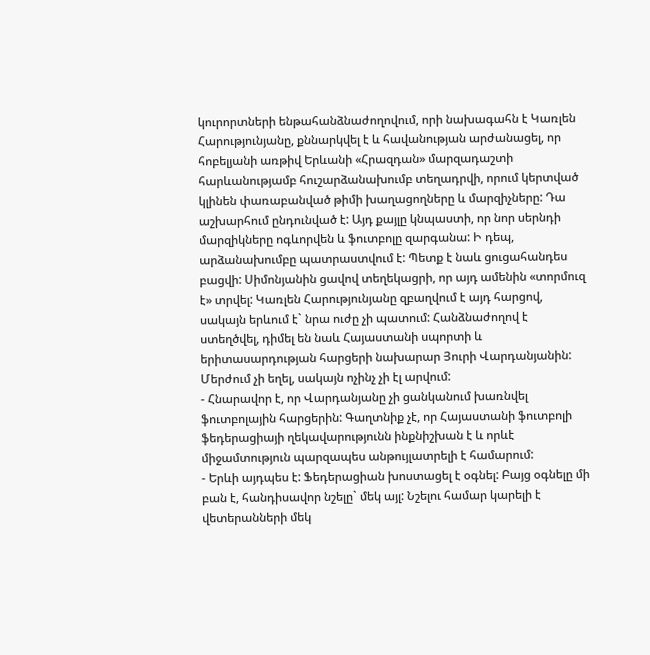կուրորտների ենթահանձնաժողովում, որի նախագահն է Կառլեն Հարությունյանը, քննարկվել է և հավանության արժանացել, որ հոբելյանի առթիվ Երևանի «Հրազդան» մարզադաշտի հարևանությամբ հուշարձանախումբ տեղադրվի, որում կերտված կլինեն փառաբանված թիմի խաղացողները և մարզիչները: Դա աշխարհում ընդունված է: Այդ քայլը կնպաստի, որ նոր սերնդի մարզիկները ոգևորվեն և ֆուտբոլը զարգանա: Ի դեպ, արձանախումբը պատրաստվում է: Պետք է նաև ցուցահանդես բացվի: Սիմոնյանին ցավով տեղեկացրի, որ այդ ամենին «տորմուզ է» տրվել: Կառլեն Հարությունյանը զբաղվում է այդ հարցով, սակայն երևում է` նրա ուժը չի պատում: Հանձնաժողով է ստեղծվել, դիմել են նաև Հայաստանի սպորտի և երիտասարդության հարցերի նախարար Յուրի Վարդանյանին: Մերժում չի եղել, սակայն ոչինչ չի էլ արվում:
- Հնարավոր է, որ Վարդանյանը չի ցանկանում խառնվել ֆուտբոլային հարցերին: Գաղտնիք չէ, որ Հայաստանի ֆուտբոլի ֆեդերացիայի ղեկավարությունն ինքնիշխան է և որևէ միջամտություն պարզապես անթույլատրելի է համարում:
- Երևի այդպես է: Ֆեդերացիան խոստացել է օգնել: Բայց օգնելը մի բան է, հանդիսավոր նշելը` մեկ այլ: Նշելու համար կարելի է վետերանների մեկ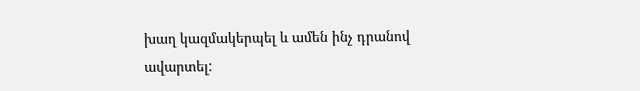խաղ կազմակերպել և ամեն ինչ դրանով ավարտել: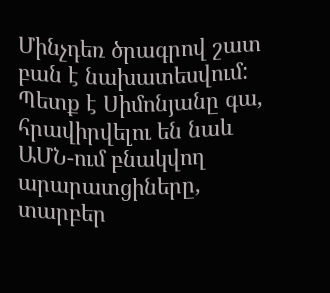Մինչդեռ ծրագրով շատ բան է նախատեսվում: Պետք է Սիմոնյանը գա, հրավիրվելու են նաև ԱՄՆ-ում բնակվող արարատցիները, տարբեր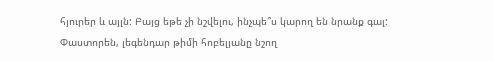հյուրեր և այլն: Բայց եթե չի նշվելու, ինչպե՞ս կարող են նրանք գալ: Փաստորեն, լեգենդար թիմի հոբելյանը նշող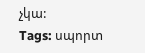չկա:
Tags: սպորտ